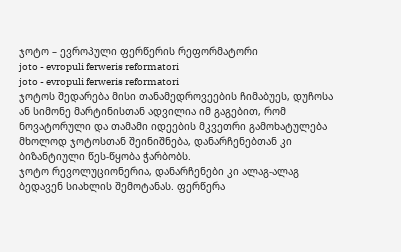ჯოტო – ევროპული ფერწერის რეფორმატორი
joto - evropuli ferweris reformatori
joto - evropuli ferweris reformatori
ჯოტოს შედარება მისი თანამედროვეების ჩიმაბუეს, დუჩოსა ან სიმონე მარტინისთან ადვილია იმ გაგებით, რომ ნოვატორული და თამამი იდეების მკვეთრი გამოხატულება მხოლოდ ჯოტოსთან შეინიშნება, დანარჩენებთან კი ბიზანტიული წეს-წყობა ჭარბობს.
ჯოტო რევოლუციონერია, დანარჩენები კი ალაგ-ალაგ ბედავენ სიახლის შემოტანას. ფერწერა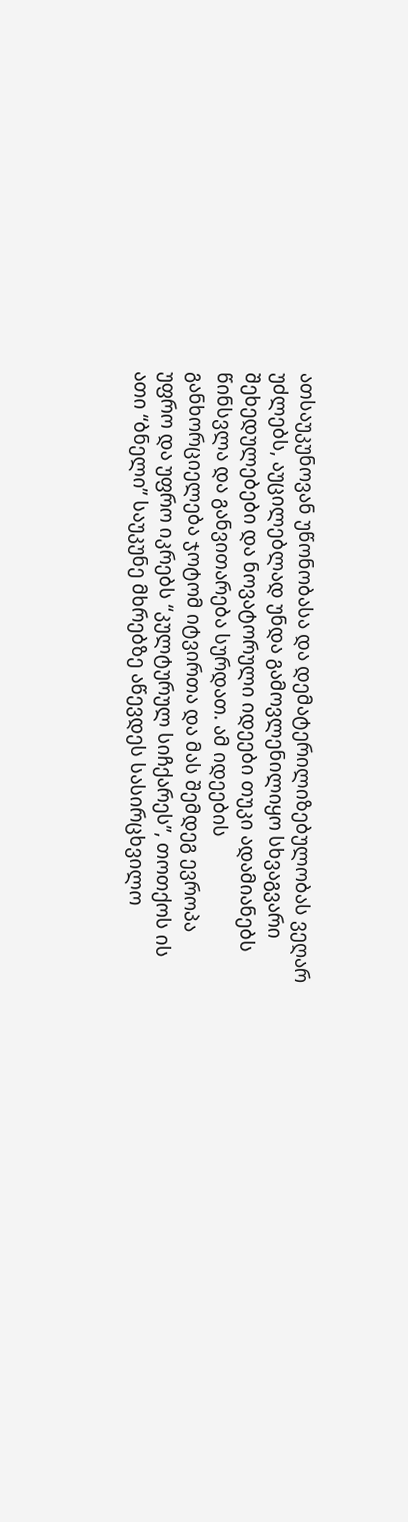ათსაუკუნოვან უწონობასა და დემატერილიზებულობას ვეღარ უძლებს, აუცილებლად უნდა გამოვლენილიყო სხვაგვარი შეხედულებები და ნოვატორული იდეები თუკი ადამიანებს წინსვლა და განვითარება სურდათ. ამ იდეების განხორციელება ჯოტომ იტვირთა და მას შემდეგ ევროპა უფრო და უფრო იკრებს “კულტურულ სიჩქარეს”, თოთქოს ის ათი “ბნელი” საუკუნე მხრებზე აწევდეს სასირცხვილო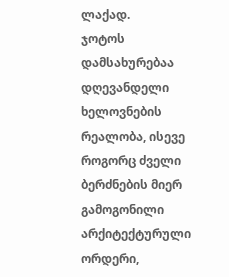ლაქად.
ჯოტოს დამსახურებაა დღევანდელი ხელოვნების რეალობა, ისევე როგორც ძველი ბერძნების მიერ გამოგონილი არქიტექტურული ორდერი,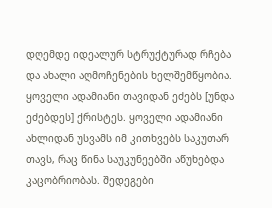დღემდე იდეალურ სტრუქტურად რჩება და ახალი აღმოჩენების ხელშემწყობია.
ყოველი ადამიანი თავიდან ეძებს [უნდა ეძებდეს] ქრისტეს. ყოველი ადამიანი ახლიდან უსვამს იმ კითხვებს საკუთარ თავს, რაც წინა საუკუნეებში აწუხებდა კაცობრიობას. შედეგები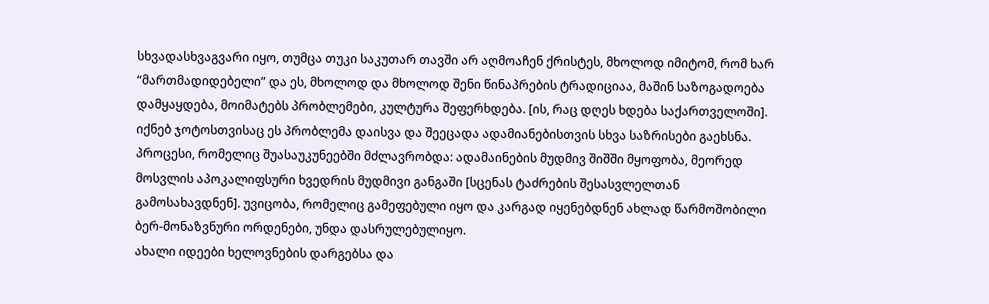სხვადასხვაგვარი იყო, თუმცა თუკი საკუთარ თავში არ აღმოაჩენ ქრისტეს, მხოლოდ იმიტომ, რომ ხარ “მართმადიდებელი” და ეს, მხოლოდ და მხოლოდ შენი წინაპრების ტრადიციაა, მაშინ საზოგადოება დამყაყდება, მოიმატებს პრობლემები, კულტურა შეფერხდება. [ის, რაც დღეს ხდება საქართველოში].
იქნებ ჯოტოსთვისაც ეს პრობლემა დაისვა და შეეცადა ადამიანებისთვის სხვა საზრისები გაეხსნა. პროცესი, რომელიც შუასაუკუნეებში მძლავრობდა: ადამაინების მუდმივ შიშში მყოფობა, მეორედ მოსვლის აპოკალიფსური ხვედრის მუდმივი განგაში [სცენას ტაძრების შესასვლელთან გამოსახავდნენ]. უვიცობა, რომელიც გამეფებული იყო და კარგად იყენებდნენ ახლად წარმოშობილი ბერ-მონაზვნური ორდენები, უნდა დასრულებულიყო.
ახალი იდეები ხელოვნების დარგებსა და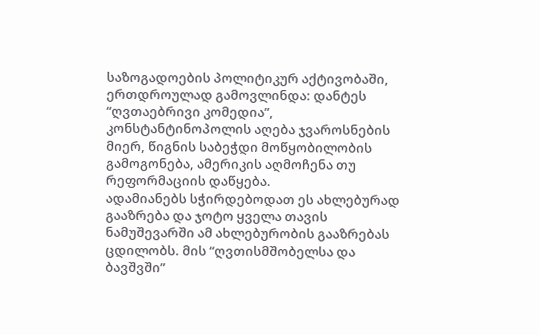საზოგადოების პოლიტიკურ აქტივობაში, ერთდროულად გამოვლინდა: დანტეს “ღვთაებრივი კომედია”, კონსტანტინოპოლის აღება ჯვაროსნების მიერ, წიგნის საბეჭდი მოწყობილობის გამოგონება, ამერიკის აღმოჩენა თუ რეფორმაციის დაწყება.
ადამიანებს სჭირდებოდათ ეს ახლებურად გააზრება და ჯოტო ყველა თავის ნამუშევარში ამ ახლებურობის გააზრებას ცდილობს. მის “ღვთისმშობელსა და ბავშვში”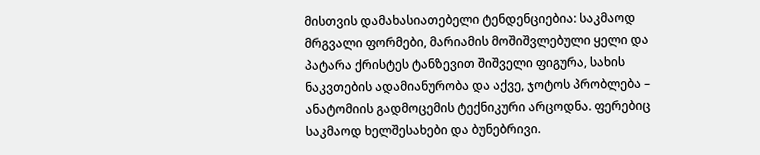მისთვის დამახასიათებელი ტენდენციებია: საკმაოდ მრგვალი ფორმები, მარიამის მოშიშვლებული ყელი და პატარა ქრისტეს ტანზევით შიშველი ფიგურა, სახის ნაკვთების ადამიანურობა და აქვე, ჯოტოს პრობლება – ანატომიის გადმოცემის ტექნიკური არცოდნა. ფერებიც საკმაოდ ხელშესახები და ბუნებრივი.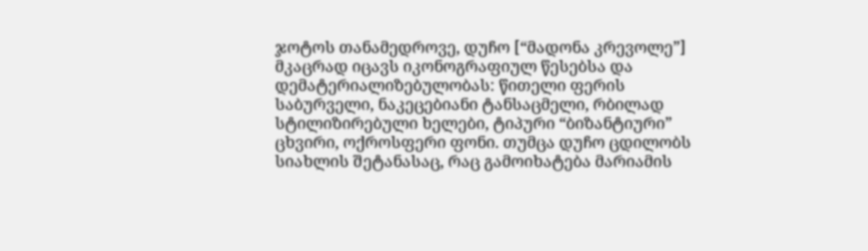ჯოტოს თანამედროვე, დუჩო [“მადონა კრევოლე”] მკაცრად იცავს იკონოგრაფიულ წესებსა და დემატერიალიზებულობას: წითელი ფერის საბურველი, ნაკეცებიანი ტანსაცმელი, რბილად სტილიზირებული ხელები, ტიპური “ბიზანტიური” ცხვირი, ოქროსფერი ფონი. თუმცა დუჩო ცდილობს სიახლის შეტანასაც, რაც გამოიხატება მარიამის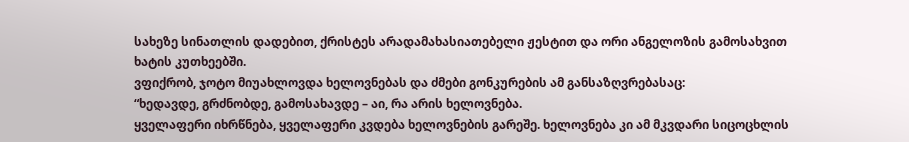სახეზე სინათლის დადებით, ქრისტეს არადამახასიათებელი ჟესტით და ორი ანგელოზის გამოსახვით ხატის კუთხეებში.
ვფიქრობ, ჯოტო მიუახლოვდა ხელოვნებას და ძმები გონკურების ამ განსაზღვრებასაც:
“ხედავდე, გრძნობდე, გამოსახავდე – აი, რა არის ხელოვნება.
ყველაფერი იხრწნება, ყველაფერი კვდება ხელოვნების გარეშე. ხელოვნება კი ამ მკვდარი სიცოცხლის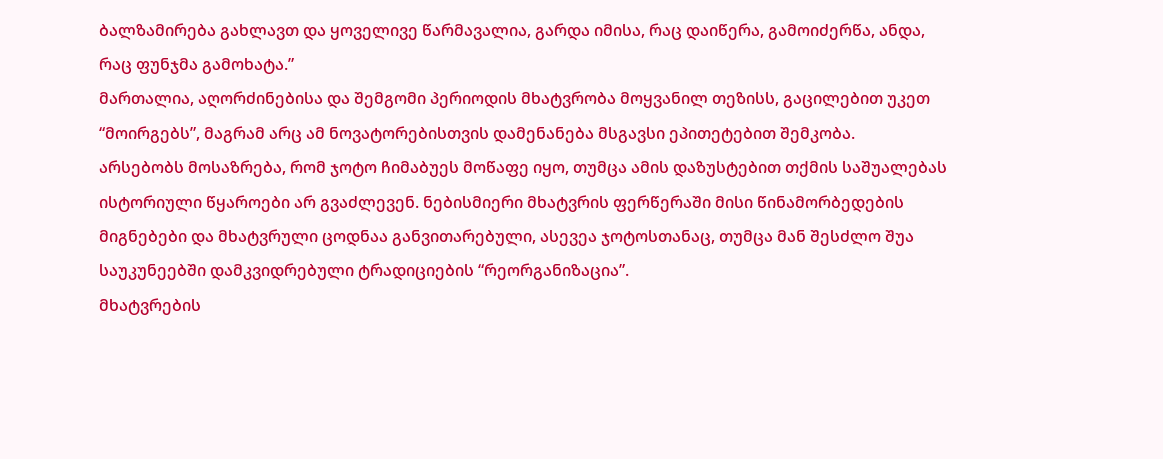ბალზამირება გახლავთ და ყოველივე წარმავალია, გარდა იმისა, რაც დაიწერა, გამოიძერწა, ანდა, რაც ფუნჯმა გამოხატა.”
მართალია, აღორძინებისა და შემგომი პერიოდის მხატვრობა მოყვანილ თეზისს, გაცილებით უკეთ “მოირგებს”, მაგრამ არც ამ ნოვატორებისთვის დამენანება მსგავსი ეპითეტებით შემკობა.
არსებობს მოსაზრება, რომ ჯოტო ჩიმაბუეს მოწაფე იყო, თუმცა ამის დაზუსტებით თქმის საშუალებას ისტორიული წყაროები არ გვაძლევენ. ნებისმიერი მხატვრის ფერწერაში მისი წინამორბედების მიგნებები და მხატვრული ცოდნაა განვითარებული, ასევეა ჯოტოსთანაც, თუმცა მან შესძლო შუა საუკუნეებში დამკვიდრებული ტრადიციების “რეორგანიზაცია”.
მხატვრების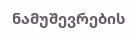ნამუშევრების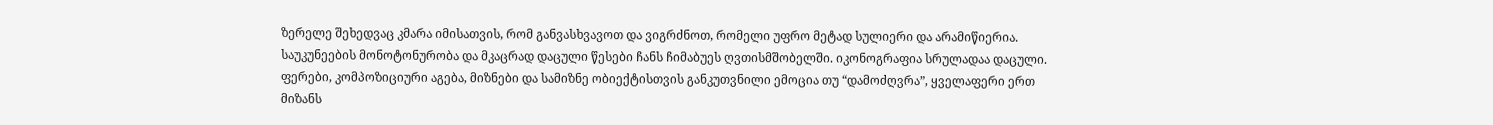ზერელე შეხედვაც კმარა იმისათვის, რომ განვასხვავოთ და ვიგრძნოთ, რომელი უფრო მეტად სულიერი და არამიწიერია. საუკუნეების მონოტონურობა და მკაცრად დაცული წესები ჩანს ჩიმაბუეს ღვთისმშობელში. იკონოგრაფია სრულადაა დაცული. ფერები, კომპოზიციური აგება, მიზნები და სამიზნე ობიექტისთვის განკუთვნილი ემოცია თუ “დამოძღვრა”, ყველაფერი ერთ მიზანს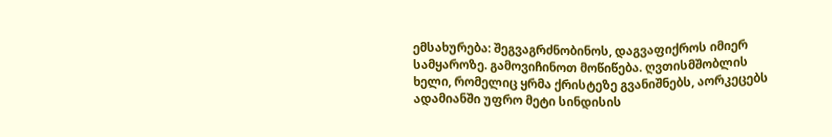ემსახურება: შეგვაგრძნობინოს, დაგვაფიქროს იმიერ სამყაროზე. გამოვიჩინოთ მოწიწება. ღვთისმშობლის ხელი, რომელიც ყრმა ქრისტეზე გვანიშნებს, აორკეცებს ადამიანში უფრო მეტი სინდისის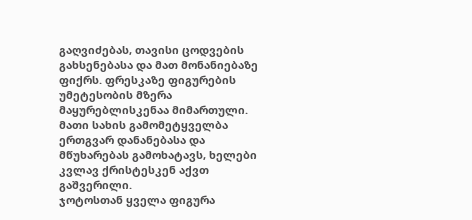გაღვიძებას, თავისი ცოდვების გახსენებასა და მათ მონანიებაზე ფიქრს. ფრესკაზე ფიგურების უმეტესობის მზერა მაყურებლისკენაა მიმართული. მათი სახის გამომეტყველბა ერთგვარ დანანებასა და მწუხარებას გამოხატავს, ხელები კვლავ ქრისტესკენ აქვთ გაშვერილი.
ჯოტოსთან ყველა ფიგურა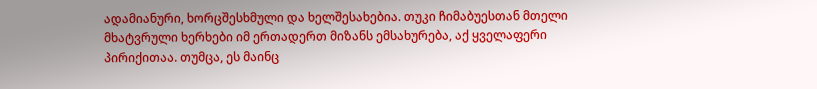ადამიანური, ხორცშესხმული და ხელშესახებია. თუკი ჩიმაბუესთან მთელი მხატვრული ხერხები იმ ერთადერთ მიზანს ემსახურება, აქ ყველაფერი პირიქითაა. თუმცა, ეს მაინც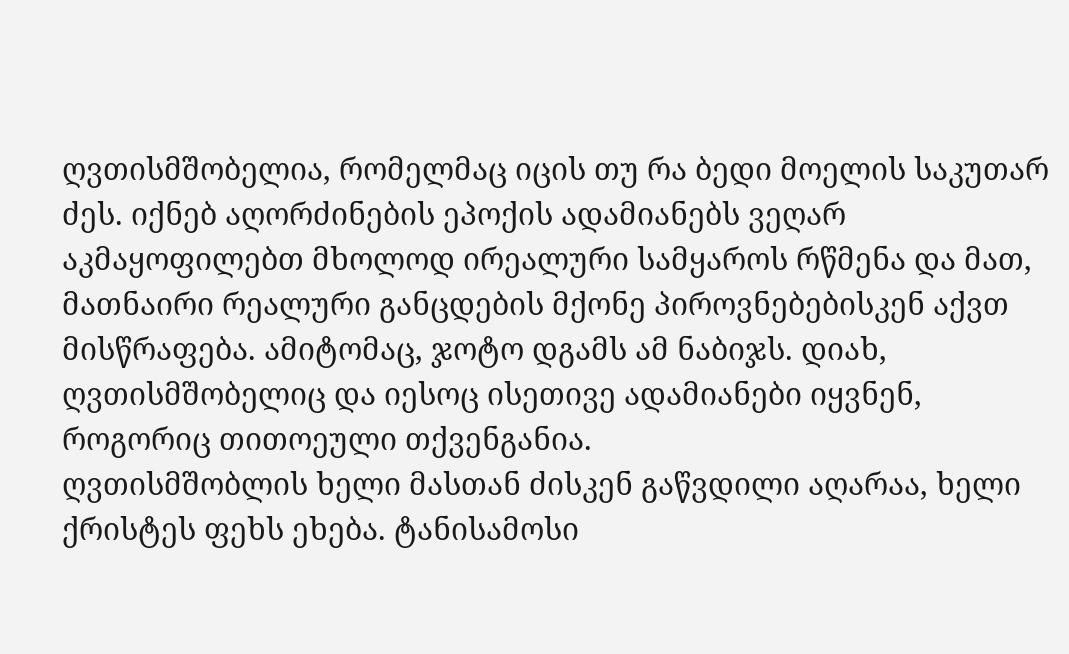ღვთისმშობელია, რომელმაც იცის თუ რა ბედი მოელის საკუთარ ძეს. იქნებ აღორძინების ეპოქის ადამიანებს ვეღარ აკმაყოფილებთ მხოლოდ ირეალური სამყაროს რწმენა და მათ, მათნაირი რეალური განცდების მქონე პიროვნებებისკენ აქვთ მისწრაფება. ამიტომაც, ჯოტო დგამს ამ ნაბიჯს. დიახ, ღვთისმშობელიც და იესოც ისეთივე ადამიანები იყვნენ, როგორიც თითოეული თქვენგანია.
ღვთისმშობლის ხელი მასთან ძისკენ გაწვდილი აღარაა, ხელი ქრისტეს ფეხს ეხება. ტანისამოსი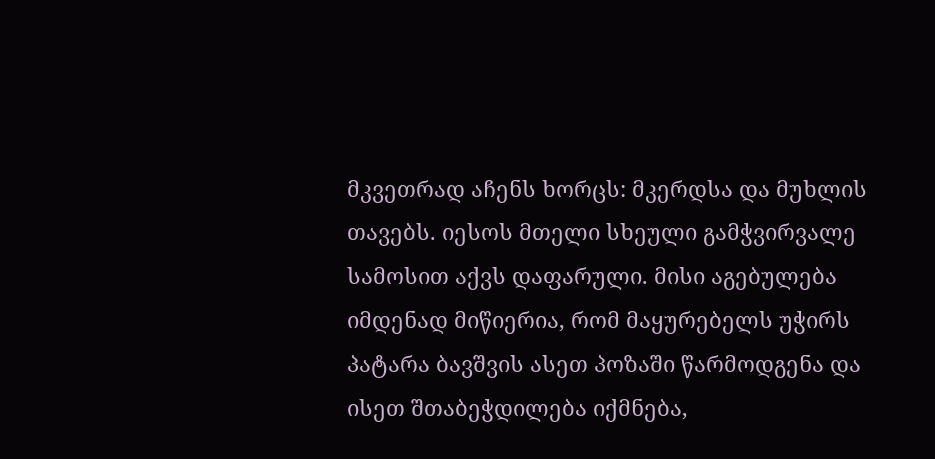მკვეთრად აჩენს ხორცს: მკერდსა და მუხლის თავებს. იესოს მთელი სხეული გამჭვირვალე სამოსით აქვს დაფარული. მისი აგებულება იმდენად მიწიერია, რომ მაყურებელს უჭირს პატარა ბავშვის ასეთ პოზაში წარმოდგენა და ისეთ შთაბეჭდილება იქმნება,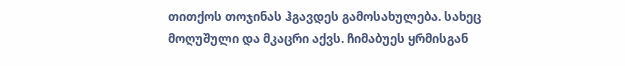თითქოს თოჯინას ჰგავდეს გამოსახულება. სახეც მოღუშული და მკაცრი აქვს. ჩიმაბუეს ყრმისგან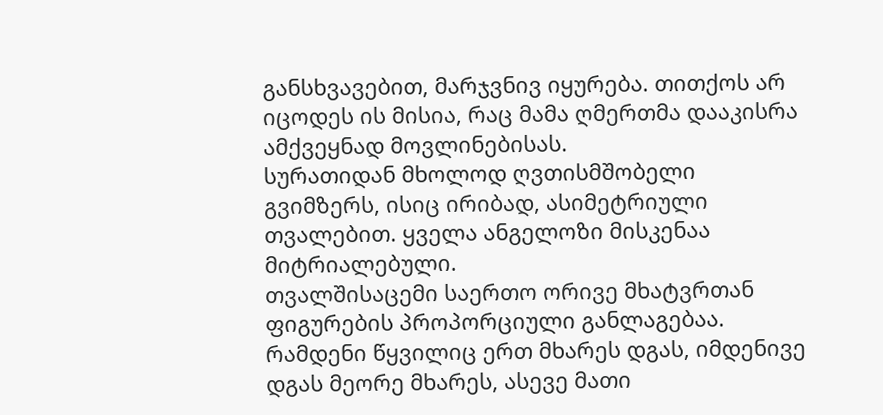განსხვავებით, მარჯვნივ იყურება. თითქოს არ იცოდეს ის მისია, რაც მამა ღმერთმა დააკისრა ამქვეყნად მოვლინებისას.
სურათიდან მხოლოდ ღვთისმშობელი გვიმზერს, ისიც ირიბად, ასიმეტრიული თვალებით. ყველა ანგელოზი მისკენაა მიტრიალებული.
თვალშისაცემი საერთო ორივე მხატვრთან ფიგურების პროპორციული განლაგებაა. რამდენი წყვილიც ერთ მხარეს დგას, იმდენივე დგას მეორე მხარეს, ასევე მათი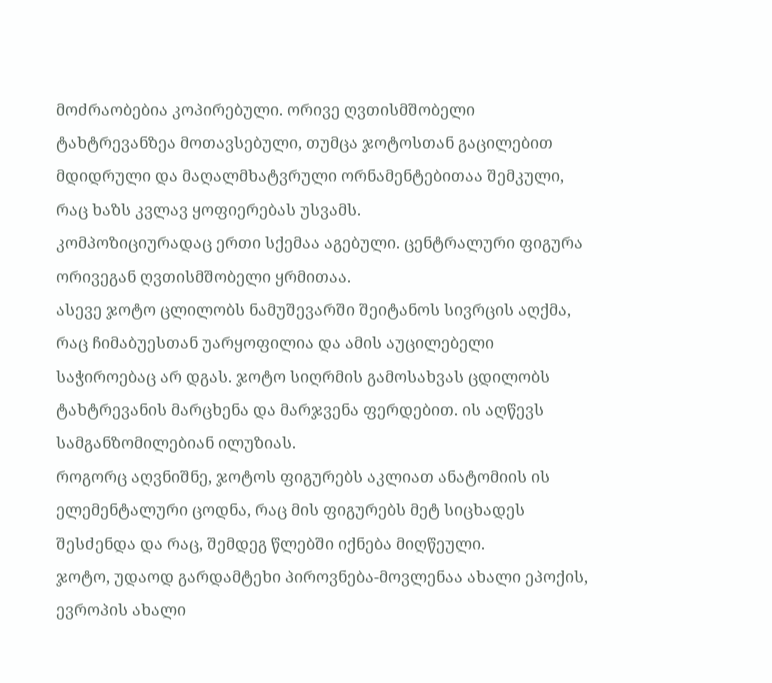მოძრაობებია კოპირებული. ორივე ღვთისმშობელი ტახტრევანზეა მოთავსებული, თუმცა ჯოტოსთან გაცილებით მდიდრული და მაღალმხატვრული ორნამენტებითაა შემკული, რაც ხაზს კვლავ ყოფიერებას უსვამს.
კომპოზიციურადაც ერთი სქემაა აგებული. ცენტრალური ფიგურა ორივეგან ღვთისმშობელი ყრმითაა.
ასევე ჯოტო ცლილობს ნამუშევარში შეიტანოს სივრცის აღქმა, რაც ჩიმაბუესთან უარყოფილია და ამის აუცილებელი საჭიროებაც არ დგას. ჯოტო სიღრმის გამოსახვას ცდილობს ტახტრევანის მარცხენა და მარჯვენა ფერდებით. ის აღწევს სამგანზომილებიან ილუზიას.
როგორც აღვნიშნე, ჯოტოს ფიგურებს აკლიათ ანატომიის ის ელემენტალური ცოდნა, რაც მის ფიგურებს მეტ სიცხადეს შესძენდა და რაც, შემდეგ წლებში იქნება მიღწეული.
ჯოტო, უდაოდ გარდამტეხი პიროვნება-მოვლენაა ახალი ეპოქის, ევროპის ახალი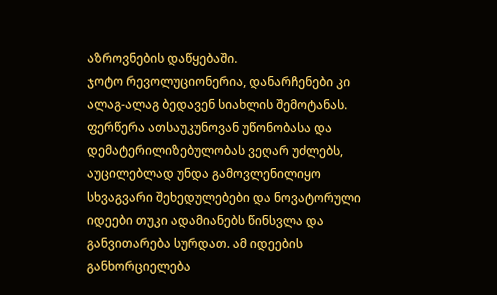აზროვნების დაწყებაში.
ჯოტო რევოლუციონერია, დანარჩენები კი ალაგ-ალაგ ბედავენ სიახლის შემოტანას. ფერწერა ათსაუკუნოვან უწონობასა და დემატერილიზებულობას ვეღარ უძლებს, აუცილებლად უნდა გამოვლენილიყო სხვაგვარი შეხედულებები და ნოვატორული იდეები თუკი ადამიანებს წინსვლა და განვითარება სურდათ. ამ იდეების განხორციელება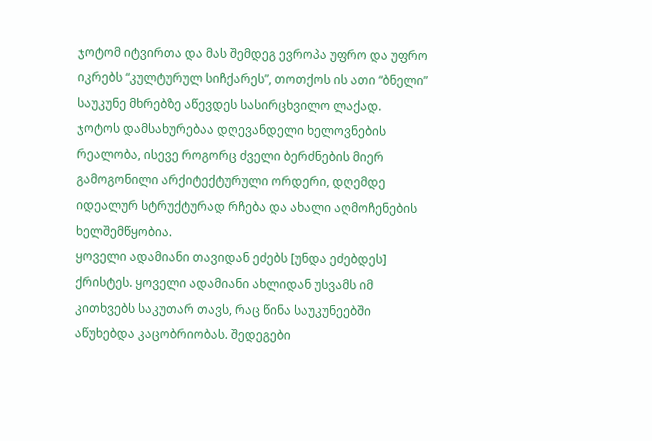ჯოტომ იტვირთა და მას შემდეგ ევროპა უფრო და უფრო იკრებს “კულტურულ სიჩქარეს”, თოთქოს ის ათი “ბნელი” საუკუნე მხრებზე აწევდეს სასირცხვილო ლაქად.
ჯოტოს დამსახურებაა დღევანდელი ხელოვნების რეალობა, ისევე როგორც ძველი ბერძნების მიერ გამოგონილი არქიტექტურული ორდერი, დღემდე იდეალურ სტრუქტურად რჩება და ახალი აღმოჩენების ხელშემწყობია.
ყოველი ადამიანი თავიდან ეძებს [უნდა ეძებდეს] ქრისტეს. ყოველი ადამიანი ახლიდან უსვამს იმ კითხვებს საკუთარ თავს, რაც წინა საუკუნეებში აწუხებდა კაცობრიობას. შედეგები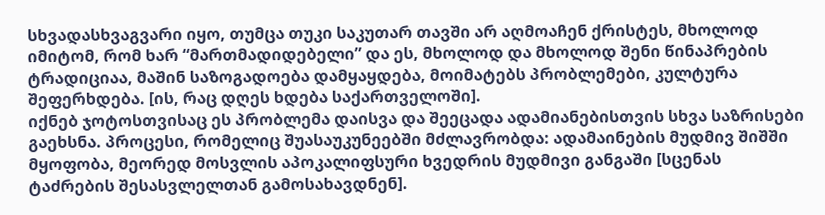სხვადასხვაგვარი იყო, თუმცა თუკი საკუთარ თავში არ აღმოაჩენ ქრისტეს, მხოლოდ იმიტომ, რომ ხარ “მართმადიდებელი” და ეს, მხოლოდ და მხოლოდ შენი წინაპრების ტრადიციაა, მაშინ საზოგადოება დამყაყდება, მოიმატებს პრობლემები, კულტურა შეფერხდება. [ის, რაც დღეს ხდება საქართველოში].
იქნებ ჯოტოსთვისაც ეს პრობლემა დაისვა და შეეცადა ადამიანებისთვის სხვა საზრისები გაეხსნა. პროცესი, რომელიც შუასაუკუნეებში მძლავრობდა: ადამაინების მუდმივ შიშში მყოფობა, მეორედ მოსვლის აპოკალიფსური ხვედრის მუდმივი განგაში [სცენას ტაძრების შესასვლელთან გამოსახავდნენ].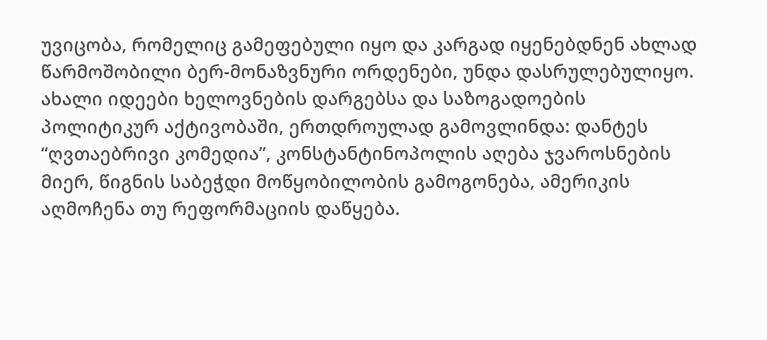უვიცობა, რომელიც გამეფებული იყო და კარგად იყენებდნენ ახლად წარმოშობილი ბერ-მონაზვნური ორდენები, უნდა დასრულებულიყო.
ახალი იდეები ხელოვნების დარგებსა და საზოგადოების პოლიტიკურ აქტივობაში, ერთდროულად გამოვლინდა: დანტეს “ღვთაებრივი კომედია”, კონსტანტინოპოლის აღება ჯვაროსნების მიერ, წიგნის საბეჭდი მოწყობილობის გამოგონება, ამერიკის აღმოჩენა თუ რეფორმაციის დაწყება.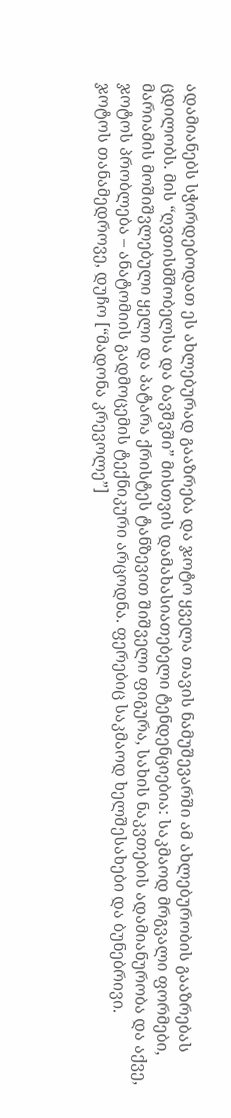ადამიანებს სჭირდებოდათ ეს ახლებურად გააზრება და ჯოტო ყველა თავის ნამუშევარში ამ ახლებურობის გააზრებას ცდილობს. მის “ღვთისმშობელსა და ბავშვში” მისთვის დამახასიათებელი ტენდენციებია: საკმაოდ მრგვალი ფორმები, მარიამის მოშიშვლებული ყელი და პატარა ქრისტეს ტანზევით შიშველი ფიგურა, სახის ნაკვთების ადამიანურობა და აქვე, ჯოტოს პრობლება – ანატომიის გადმოცემის ტექნიკური არცოდნა. ფერებიც საკმაოდ ხელშესახები და ბუნებრივი.
ჯოტოს თანამედროვე, დუჩო [“მადონა კრევოლე”]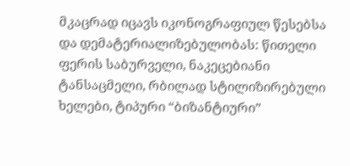მკაცრად იცავს იკონოგრაფიულ წესებსა და დემატერიალიზებულობას: წითელი ფერის საბურველი, ნაკეცებიანი ტანსაცმელი, რბილად სტილიზირებული ხელები, ტიპური “ბიზანტიური”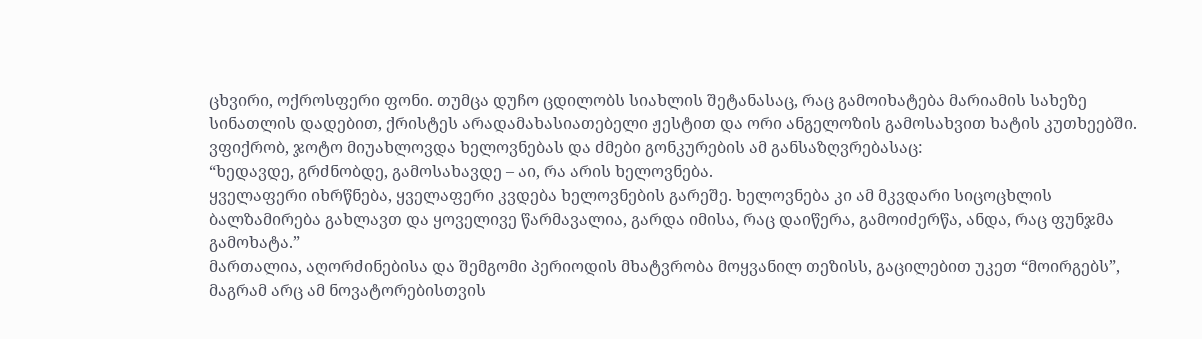ცხვირი, ოქროსფერი ფონი. თუმცა დუჩო ცდილობს სიახლის შეტანასაც, რაც გამოიხატება მარიამის სახეზე სინათლის დადებით, ქრისტეს არადამახასიათებელი ჟესტით და ორი ანგელოზის გამოსახვით ხატის კუთხეებში.
ვფიქრობ, ჯოტო მიუახლოვდა ხელოვნებას და ძმები გონკურების ამ განსაზღვრებასაც:
“ხედავდე, გრძნობდე, გამოსახავდე – აი, რა არის ხელოვნება.
ყველაფერი იხრწნება, ყველაფერი კვდება ხელოვნების გარეშე. ხელოვნება კი ამ მკვდარი სიცოცხლის ბალზამირება გახლავთ და ყოველივე წარმავალია, გარდა იმისა, რაც დაიწერა, გამოიძერწა, ანდა, რაც ფუნჯმა გამოხატა.”
მართალია, აღორძინებისა და შემგომი პერიოდის მხატვრობა მოყვანილ თეზისს, გაცილებით უკეთ “მოირგებს”, მაგრამ არც ამ ნოვატორებისთვის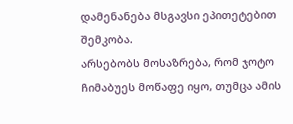დამენანება მსგავსი ეპითეტებით შემკობა.
არსებობს მოსაზრება, რომ ჯოტო ჩიმაბუეს მოწაფე იყო, თუმცა ამის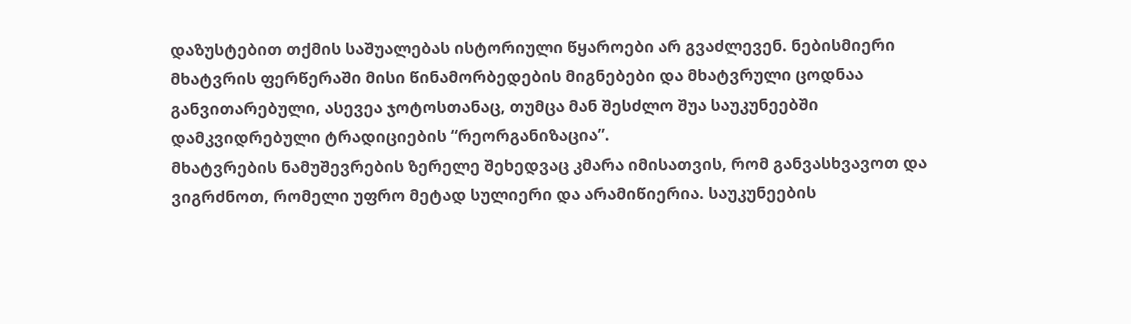დაზუსტებით თქმის საშუალებას ისტორიული წყაროები არ გვაძლევენ. ნებისმიერი მხატვრის ფერწერაში მისი წინამორბედების მიგნებები და მხატვრული ცოდნაა განვითარებული, ასევეა ჯოტოსთანაც, თუმცა მან შესძლო შუა საუკუნეებში დამკვიდრებული ტრადიციების “რეორგანიზაცია”.
მხატვრების ნამუშევრების ზერელე შეხედვაც კმარა იმისათვის, რომ განვასხვავოთ და ვიგრძნოთ, რომელი უფრო მეტად სულიერი და არამიწიერია. საუკუნეების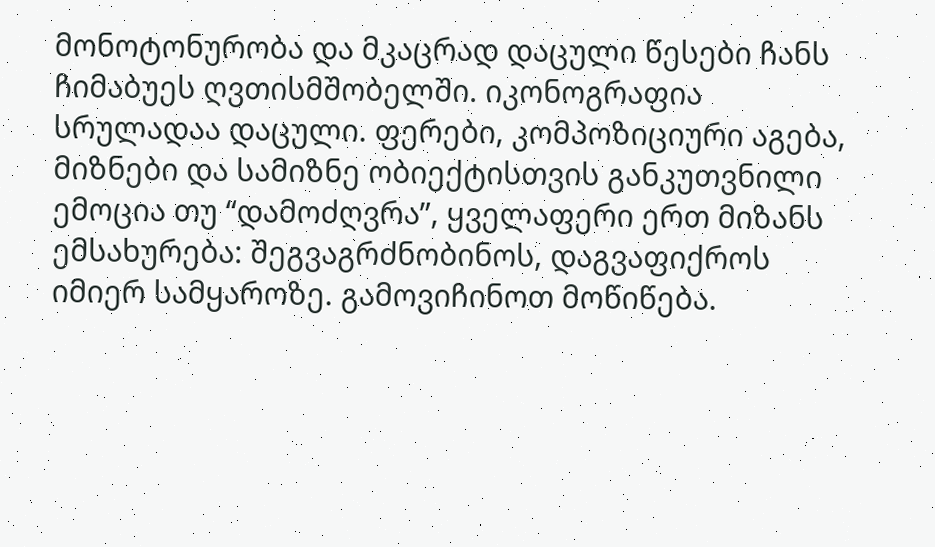მონოტონურობა და მკაცრად დაცული წესები ჩანს ჩიმაბუეს ღვთისმშობელში. იკონოგრაფია სრულადაა დაცული. ფერები, კომპოზიციური აგება, მიზნები და სამიზნე ობიექტისთვის განკუთვნილი ემოცია თუ “დამოძღვრა”, ყველაფერი ერთ მიზანს ემსახურება: შეგვაგრძნობინოს, დაგვაფიქროს იმიერ სამყაროზე. გამოვიჩინოთ მოწიწება.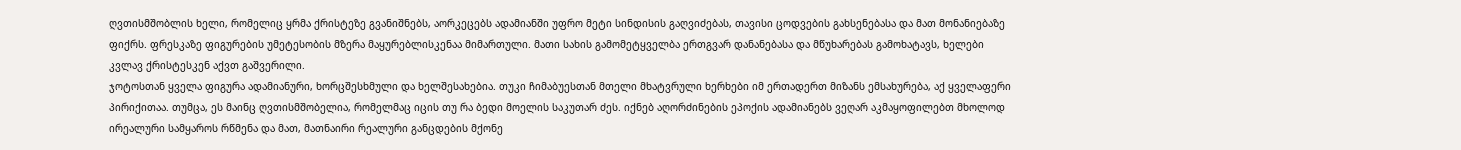ღვთისმშობლის ხელი, რომელიც ყრმა ქრისტეზე გვანიშნებს, აორკეცებს ადამიანში უფრო მეტი სინდისის გაღვიძებას, თავისი ცოდვების გახსენებასა და მათ მონანიებაზე ფიქრს. ფრესკაზე ფიგურების უმეტესობის მზერა მაყურებლისკენაა მიმართული. მათი სახის გამომეტყველბა ერთგვარ დანანებასა და მწუხარებას გამოხატავს, ხელები კვლავ ქრისტესკენ აქვთ გაშვერილი.
ჯოტოსთან ყველა ფიგურა ადამიანური, ხორცშესხმული და ხელშესახებია. თუკი ჩიმაბუესთან მთელი მხატვრული ხერხები იმ ერთადერთ მიზანს ემსახურება, აქ ყველაფერი პირიქითაა. თუმცა, ეს მაინც ღვთისმშობელია, რომელმაც იცის თუ რა ბედი მოელის საკუთარ ძეს. იქნებ აღორძინების ეპოქის ადამიანებს ვეღარ აკმაყოფილებთ მხოლოდ ირეალური სამყაროს რწმენა და მათ, მათნაირი რეალური განცდების მქონე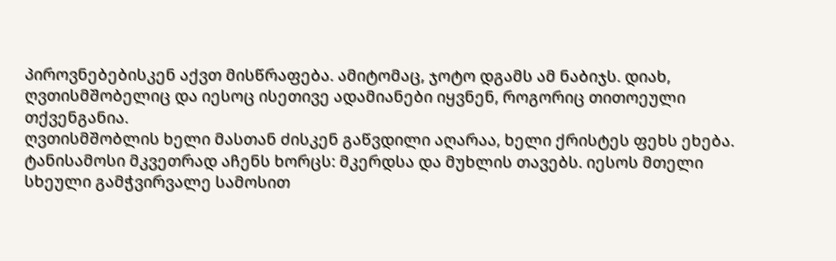პიროვნებებისკენ აქვთ მისწრაფება. ამიტომაც, ჯოტო დგამს ამ ნაბიჯს. დიახ, ღვთისმშობელიც და იესოც ისეთივე ადამიანები იყვნენ, როგორიც თითოეული თქვენგანია.
ღვთისმშობლის ხელი მასთან ძისკენ გაწვდილი აღარაა, ხელი ქრისტეს ფეხს ეხება. ტანისამოსი მკვეთრად აჩენს ხორცს: მკერდსა და მუხლის თავებს. იესოს მთელი სხეული გამჭვირვალე სამოსით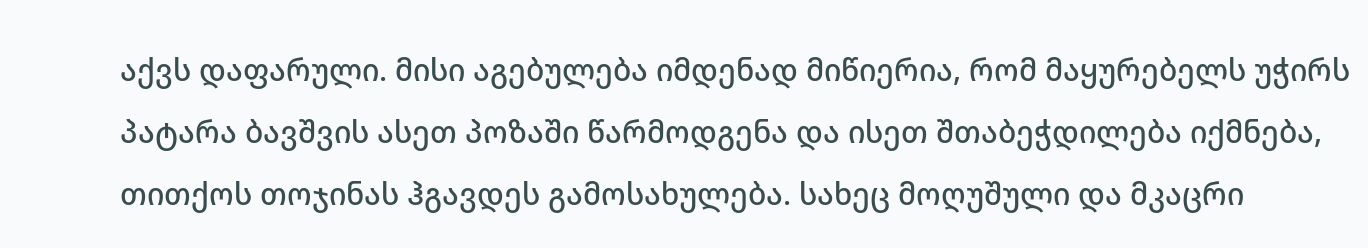აქვს დაფარული. მისი აგებულება იმდენად მიწიერია, რომ მაყურებელს უჭირს პატარა ბავშვის ასეთ პოზაში წარმოდგენა და ისეთ შთაბეჭდილება იქმნება, თითქოს თოჯინას ჰგავდეს გამოსახულება. სახეც მოღუშული და მკაცრი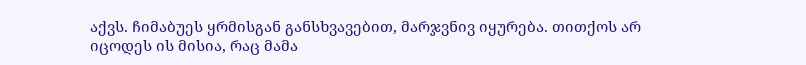აქვს. ჩიმაბუეს ყრმისგან განსხვავებით, მარჯვნივ იყურება. თითქოს არ იცოდეს ის მისია, რაც მამა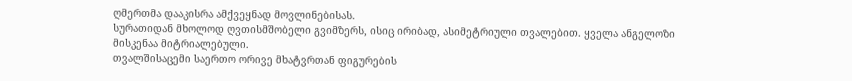ღმერთმა დააკისრა ამქვეყნად მოვლინებისას.
სურათიდან მხოლოდ ღვთისმშობელი გვიმზერს, ისიც ირიბად, ასიმეტრიული თვალებით. ყველა ანგელოზი მისკენაა მიტრიალებული.
თვალშისაცემი საერთო ორივე მხატვრთან ფიგურების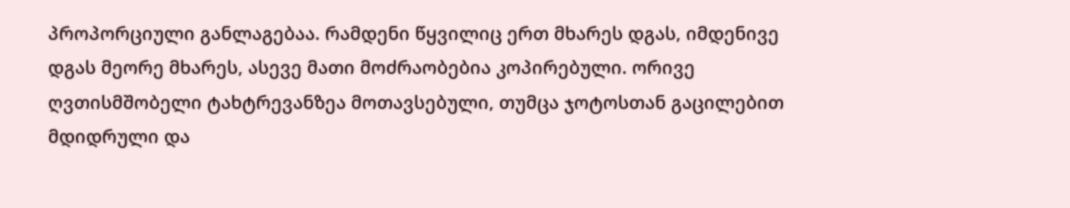პროპორციული განლაგებაა. რამდენი წყვილიც ერთ მხარეს დგას, იმდენივე დგას მეორე მხარეს, ასევე მათი მოძრაობებია კოპირებული. ორივე ღვთისმშობელი ტახტრევანზეა მოთავსებული, თუმცა ჯოტოსთან გაცილებით მდიდრული და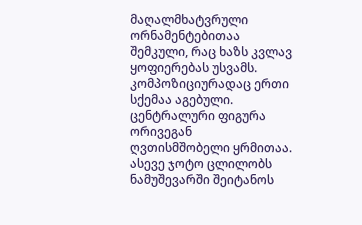მაღალმხატვრული ორნამენტებითაა შემკული, რაც ხაზს კვლავ ყოფიერებას უსვამს.
კომპოზიციურადაც ერთი სქემაა აგებული. ცენტრალური ფიგურა ორივეგან ღვთისმშობელი ყრმითაა.
ასევე ჯოტო ცლილობს ნამუშევარში შეიტანოს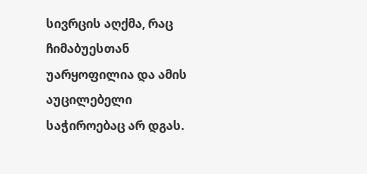სივრცის აღქმა, რაც ჩიმაბუესთან უარყოფილია და ამის აუცილებელი საჭიროებაც არ დგას.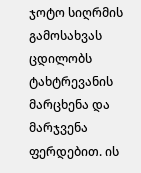ჯოტო სიღრმის გამოსახვას ცდილობს ტახტრევანის მარცხენა და მარჯვენა ფერდებით. ის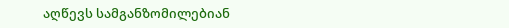აღწევს სამგანზომილებიან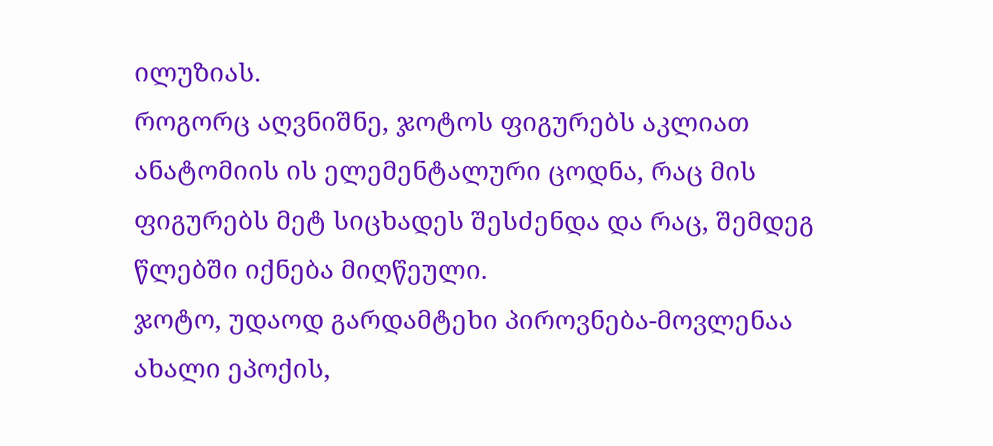ილუზიას.
როგორც აღვნიშნე, ჯოტოს ფიგურებს აკლიათ ანატომიის ის ელემენტალური ცოდნა, რაც მის ფიგურებს მეტ სიცხადეს შესძენდა და რაც, შემდეგ წლებში იქნება მიღწეული.
ჯოტო, უდაოდ გარდამტეხი პიროვნება-მოვლენაა ახალი ეპოქის,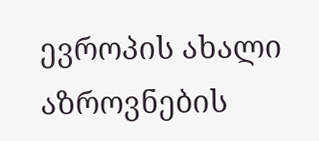ევროპის ახალი აზროვნების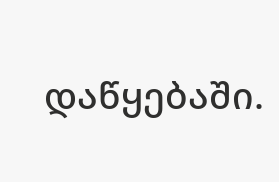დაწყებაში.